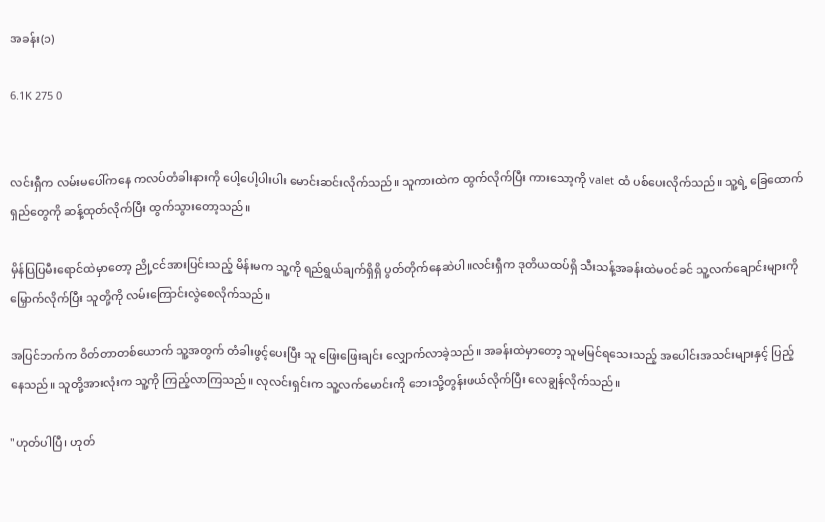အခန်း(၁)

6.1K 275 0


လင်းရှီက လမ်းမပေါ်ကနေ ကလပ်တံခါးနားကို ပေါ့ပေါ့ပါးပါး မောင်းဆင်းလိုက်သည်။ သူကားထဲက ထွက်လိုက်ပြီး ကားသော့ကို valet ထံ ပစ်ပေးလိုက်သည်။ သူ့ရဲ့ ခြေထောက်ရှည်တွေကို ဆန့်ထုတ်လိုက်ပြီး ထွက်သွားတော့သည်။

မှိန်ပြပြမီးရောင်ထဲမှာတော့ ညို့ငင်အားပြင်းသည့် မိန်းမက သူ့ကို ရည်ရွယ်ချက်ရှိရှိ ပွတ်တိုက်နေဆဲပါ။လင်းရှီက ဒုတိယထပ်ရှိ သီးသန့်အခန်းထဲမဝင်ခင် သူ့လက်ချောင်းများကို မြှောက်လိုက်ပြီး သူတို့ကို လမ်းကြောင်းလွဲစေလိုက်သည်။

အပြင်ဘက်က ဝိတ်တာတစ်ယောက် သူ့အတွက် တံခါးဖွင့်ပေးပြီး သူ ဖြေးဖြေးချင်း လျှောက်လာခဲ့သည်။ အခန်းထဲမှာတော့ သူမမြင်ရသေးသည့် အပေါင်းအသင်းများနှင့် ပြည့်နေသည်။ သူတို့အားလုံးက သူ့ကို ကြည့်လာကြသည်။ လုလင်းရှင်းက သူ့လက်မောင်းကို ဘေးသို့တွန်းဖယ်လိုက်ပြီး လေချွန်လိုက်သည်။

"ဟုတ်ပါပြီ၊ ဟုတ်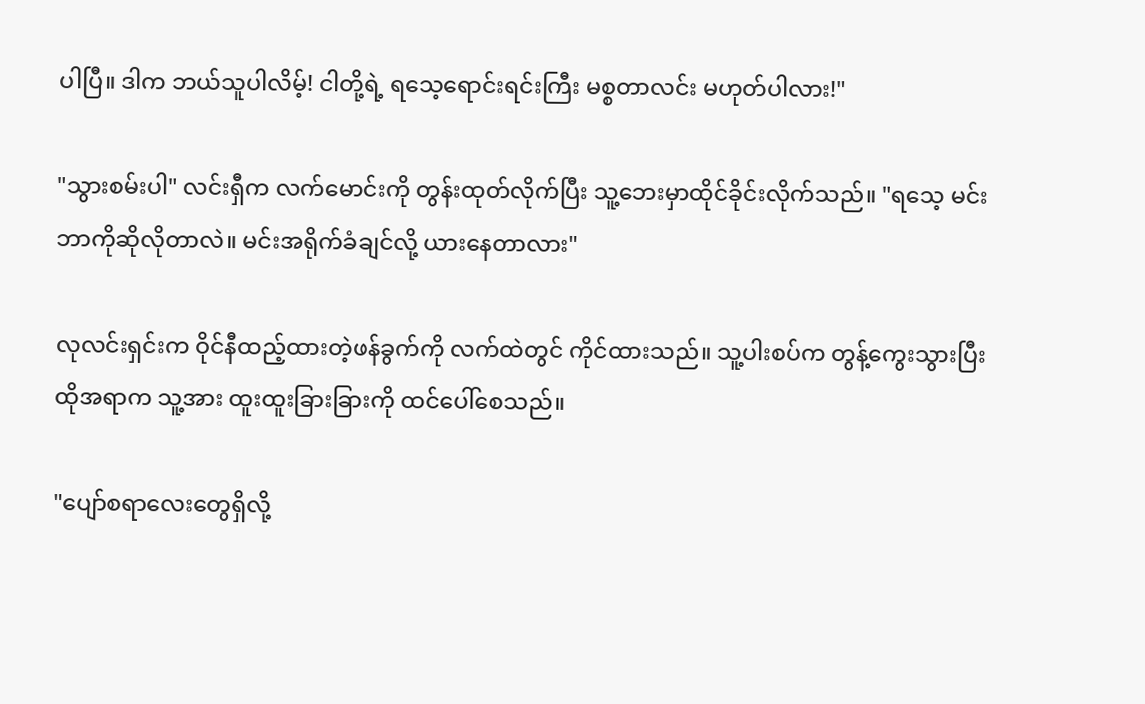ပါပြီ။ ဒါက ဘယ်သူပါလိမ့်! ငါတို့ရဲ့ ရသေ့ရောင်းရင်းကြီး မစ္စတာလင်း မဟုတ်ပါလား!"

"သွားစမ်းပါ" လင်းရှီက လက်မောင်းကို တွန်းထုတ်လိုက်ပြီး သူ့ဘေးမှာထိုင်ခိုင်းလိုက်သည်။ "ရသေ့ မင်းဘာကိုဆိုလိုတာလဲ။ မင်းအရိုက်ခံချင်လို့ ယားနေတာလား"

လုလင်းရှင်းက ဝိုင်နီထည့်ထားတဲ့ဖန်ခွက်ကို လက်ထဲတွင် ကိုင်ထားသည်။ သူ့ပါးစပ်က တွန့်ကွေးသွားပြီး ထိုအရာက သူ့အား ထူးထူးခြားခြားကို ထင်ပေါ်စေသည်။

"ပျော်စရာလေးတွေရှိလို့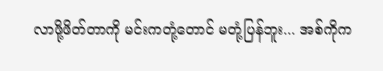လာဖို့ဖိတ်တာကို မင်းကတုံ့တောင် မတုံ့ပြန်ဘူး... အစ်ကိုက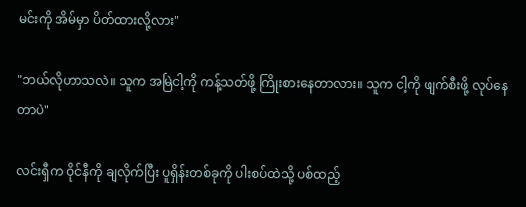မင်းကို အိမ်မှာ ပိတ်ထားလို့လား"

"ဘယ်လိုဟာသလဲ။ သူက အမြဲငါ့ကို ကန့်သတ်ဖို့ ကြိုးစားနေတာလား။ သူက ငါ့ကို ဖျက်စီးဖို့ လုပ်နေတာပဲ"

လင်းရှီက ဝိုင်နီကို ချလိုက်ပြီး ပူရှိန်းတစ်ခုကို ပါးစပ်ထဲသို့ ပစ်ထည့်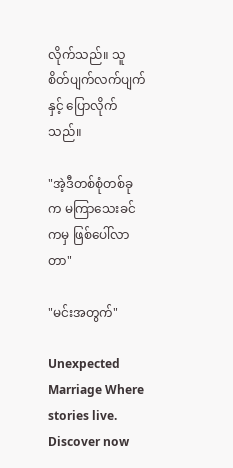လိုက်သည်။ သူစိတ်ပျက်လက်ပျက်နှင့် ပြောလိုက်သည်။

"အဲ့ဒီတစ်စုံတစ်ခုက မကြာသေးခင်ကမှ ဖြစ်ပေါ်လာတာ"

"မင်းအတွက်"

Unexpected Marriage Where stories live. Discover now